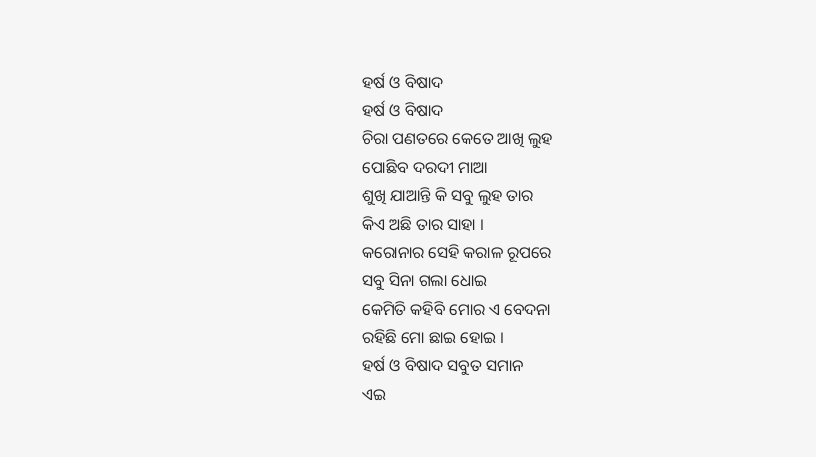ହର୍ଷ ଓ ବିଷାଦ
ହର୍ଷ ଓ ବିଷାଦ
ଚିରା ପଣତରେ କେତେ ଆଖି ଲୁହ
ପୋଛିବ ଦରଦୀ ମାଆ
ଶୁଖି ଯାଆନ୍ତି କି ସବୁ ଲୁହ ତାର
କିଏ ଅଛି ତାର ସାହା ।
କରୋନାର ସେହି କରାଳ ରୂପରେ
ସବୁ ସିନା ଗଲା ଧୋଇ
କେମିତି କହିବି ମୋର ଏ ବେଦନା
ରହିଛି ମୋ ଛାଇ ହୋଇ ।
ହର୍ଷ ଓ ବିଷାଦ ସବୁତ ସମାନ
ଏଇ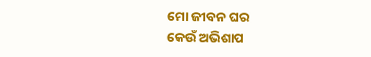ମୋ ଜୀବନ ଘର
କେଉଁ ଅଭିଶାପ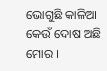ଭୋଗୁଛି କାଳିଆ
କେଉଁ ଦୋଷ ଅଛି ମୋର ।